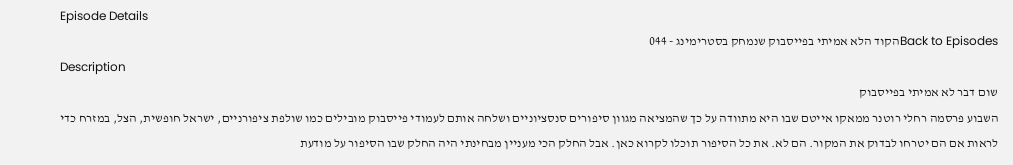Episode Details
Back to Episodesהקוד הלא אמיתי בפייסבוק שנמחק בסטרימינג - 044
Description
שום דבר לא אמיתי בפייסבוק
השבוע פרסמה רחלי רוטנר ממאקו אייטם שבו היא מתוודה על כך שהמציאה מגוון סיפורים סנסציוניים ושלחה אותם לעמודי פייסבוק מובילים כמו שולפת ציפורניים, ישראל חופשית, הצל, במזרח כדי לראות אם הם יטרחו לבדוק את המקור. הם לא. את כל הסיפור תוכלו לקרוא כאן. אבל החלק הכי מעניין מבחינתי היה החלק שבו הסיפור על מודעת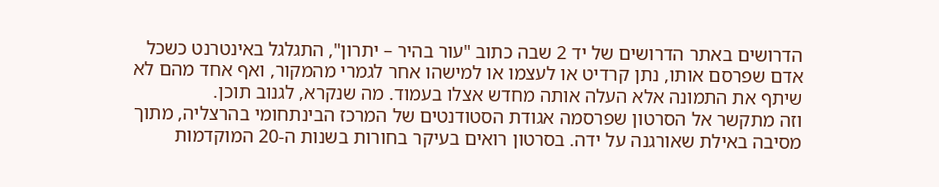הדרושים באתר הדרושים של יד 2 שבה כתוב "עור בהיר – יתרון", התגלגל באינטרנט כשכל אדם שפרסם אותו, נתן קרדיט או לעצמו או למישהו אחר לגמרי מהמקור, ואף אחד מהם לא שיתף את התמונה אלא העלה אותה מחדש אצלו בעמוד. מה שנקרא, לגנוב תוכן.
וזה מתקשר אל הסרטון שפרסמה אגודת הסטודנטים של המרכז הבינתחומי בהרצליה, מתוך מסיבה באילת שאורגנה על ידה. בסרטון רואים בעיקר בחורות בשנות ה-20 המוקדמות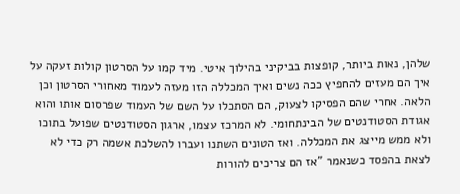שלהן, נאות ביותר, קופצות בביקיני בהילוך איטי. מיד קמו על הסרטון קולות זעקה על איך הם מעזים להחפיץ ככה נשים ואיך המכללה הזו מעזה לעמוד מאחורי הסרטון וכן הלאה. אחרי שהם הפסיקו לצעוק, הם הסתכלו על השם של העמוד שפרסום אותו והוא אגודת הסטודנטים של הבינתחומי. לא המרכז עצמו, ארגון הסטודנטים שפועל בתוכו ולא ממש מייצג את המכללה. ואז הטונים השתנו ועברו להשלכת אשמה רק כדי לא לצאת בהפסד כשנאמר "אז הם צריכים להורות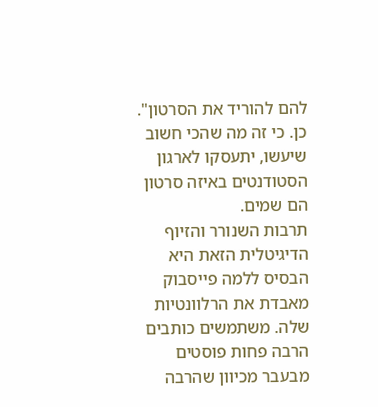להם להוריד את הסרטון". כן. כי זה מה שהכי חשוב שיעשו, יתעסקו לארגון הסטודנטים באיזה סרטון הם שמים.
תרבות השנורר והזיוף הדיגיטלית הזאת היא הבסיס ללמה פייסבוק מאבדת את הרלוונטיות שלה. משתמשים כותבים הרבה פחות פוסטים מבעבר מכיוון שהרבה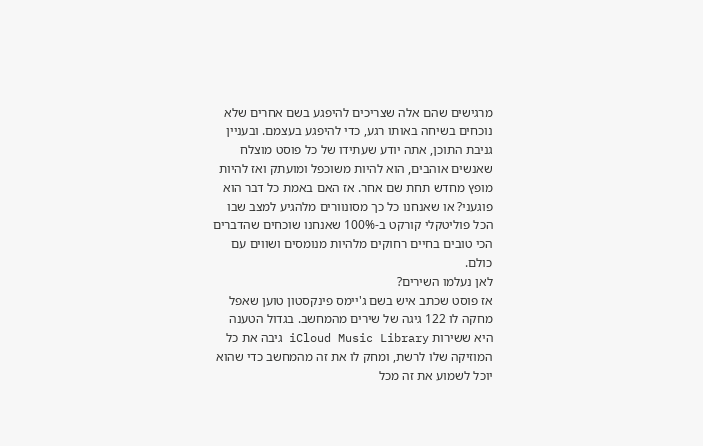מרגישים שהם אלה שצריכים להיפגע בשם אחרים שלא נוכחים בשיחה באותו רגע, כדי להיפגע בעצמם. ובעניין גניבת התוכן, אתה יודע שעתידו של כל פוסט מוצלח שאנשים אוהבים, הוא להיות משוכפל ומועתק ואז להיות מופץ מחדש תחת שם אחר. אז האם באמת כל דבר הוא פוגעני? או שאנחנו כל כך מסונוורים מלהגיע למצב שבו הכל פוליטקלי קורקט ב-100% שאנחנו שוכחים שהדברים הכי טובים בחיים רחוקים מלהיות מנומסים ושווים עם כולם.
לאן נעלמו השירים?
אז פוסט שכתב איש בשם ג'יימס פינקסטון טוען שאפל מחקה לו 122 גיגה של שירים מהמחשב. בגדול הטענה היא ששירות iCloud Music Library גיבה את כל המוזיקה שלו לרשת, ומחק לו את זה מהמחשב כדי שהוא יוכל לשמוע את זה מכל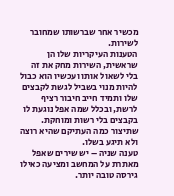מכשיר אחר שברשותו שמחובר לשירות.
הטענות העיקריות שלו הן שראשית, השירות מחק את זה בלי לשאול אותו ועכשיו הוא כבול להיות מנוי בשביל לגשת לקבצים שלו ותמיד חייב חיבור רציף לרשת, ובכלל שמה אפל נוגעת לו בקבצים בלי רשות ומוחקת. שתיצור כמה העתיקם שהיא רוצה ולא תיגע בשלו.
טענה שניה – יש שירים שאפל מאתרת על המחשב ומציעה כאילו גירסה טובה יותר.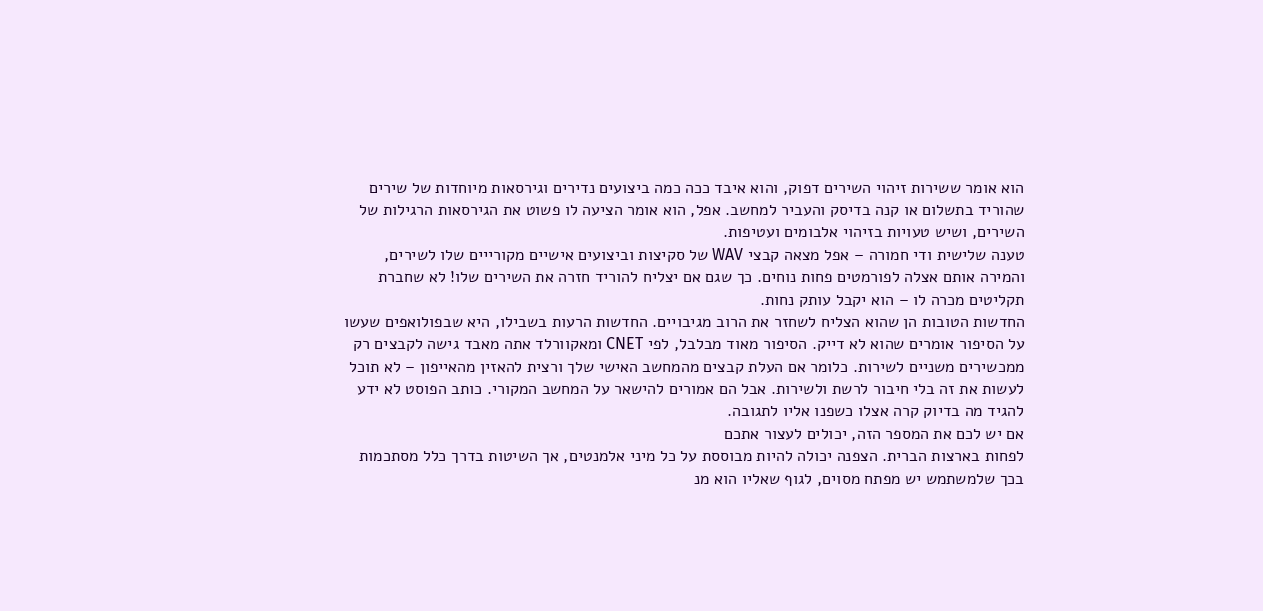הוא אומר ששירות זיהוי השירים דפוק, והוא איבד ככה כמה ביצועים נדירים וגירסאות מיוחדות של שירים שהוריד בתשלום או קנה בדיסק והעביר למחשב. אפל, הוא אומר הציעה לו פשוט את הגירסאות הרגילות של השירים, ושיש טעויות בזיהוי אלבומים ועטיפות.
טענה שלישית ודי חמורה – אפל מצאה קבצי WAV של סקיצות וביצועים אישיים מקורייים שלו לשירים, והמירה אותם אצלה לפורמטים פחות נוחים. כך שגם אם יצליח להוריד חזרה את השירים שלו! לא שחברת תקליטים מכרה לו – הוא יקבל עותק נחות.
החדשות הטובות הן שהוא הצליח לשחזר את הרוב מגיבויים. החדשות הרעות בשבילו, היא שבפולואפים שעשו על הסיפור אומרים שהוא לא דייק. הסיפור מאוד מבלבל, לפי CNET ומאקוורלד אתה מאבד גישה לקבצים רק ממכשירים משניים לשירות. כלומר אם העלת קבצים מהמחשב האישי שלך ורצית להאזין מהאייפון – לא תוכל לעשות את זה בלי חיבור לרשת ולשירות. אבל הם אמורים להישאר על המחשב המקורי. כותב הפוסט לא ידע להגיד מה בדיוק קרה אצלו כשפנו אליו לתגובה.
אם יש לכם את המספר הזה, יכולים לעצור אתכם
לפחות בארצות הברית. הצפנה יכולה להיות מבוססת על כל מיני אלמנטים, אך השיטות בדרך כלל מסתכמות בכך שלמשתמש יש מפתח מסוים, לגוף שאליו הוא מנ